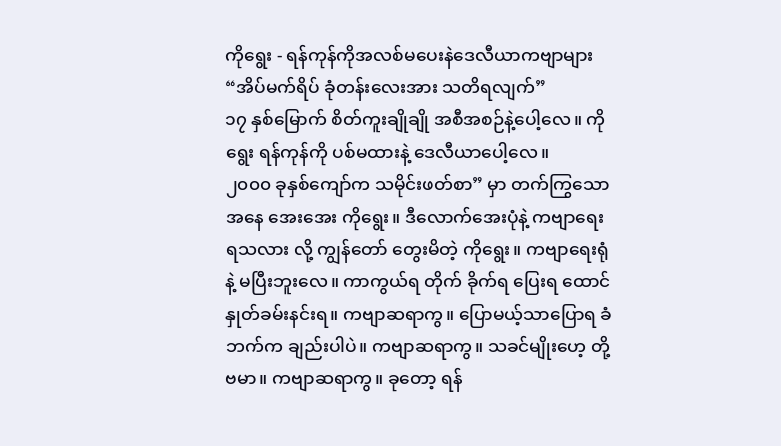ကိုရွေး - ရန်ကုန်ကိုအလစ်မပေးနဲဒေလီယာကဗျာများ
“အိပ်မက်ရိပ် ခုံတန်းလေးအား သတိရလျက်”
၁၇ နှစ်မြောက် စိတ်ကူးချိုချို အစီအစဉ်နဲ့ပေါ့လေ။ ကိုရွေး ရန်ကုန်ကို ပစ်မထားနဲ့ ဒေလီယာပေါ့လေ။
၂၀၀၀ ခုနှစ်ကျော်က သမိုင်းဖတ်စာ” မှာ တက်ကြွသော အနေ အေးအေး ကိုရွေး။ ဒီလောက်အေးပုံနဲ့ ကဗျာရေးရသလား လို့ ကျွန်တော် တွေးမိတဲ့ ကိုရွေး။ ကဗျာရေးရုံနဲ့ မပြီးဘူးလေ။ ကာကွယ်ရ တိုက် ခိုက်ရ ပြေးရ ထောင်နှုတ်ခမ်းနင်းရ။ ကဗျာဆရာကွ။ ပြောမယ့်သာပြောရ ခံဘက်က ချည်းပါပဲ။ ကဗျာဆရာကွ။ သခင်မျိုးဟေ့ တို့ဗမာ။ ကဗျာဆရာကွ။ ခုတော့ ရန်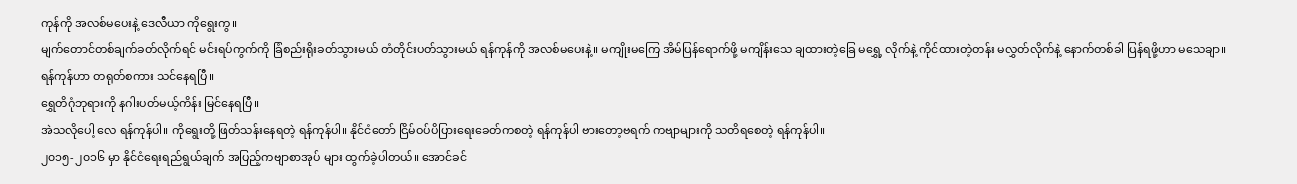ကုန်ကို အလစ်မပေးနဲ့ ဒေလီယာ ကိုရွေးကွ။
မျက်တောင်တစ်ချက်ခတ်လိုက်ရင် မင်းရပ်ကွက်ကို ခြံစည်းရိုးခတ်သွားမယ် တံတိုင်းပတ်သွားမယ် ရန်ကုန်ကို အလစ်မပေးနဲ့။ မကျိုးမကြေ အိမ်ပြန်ရောက်ဖို့ မကျိန်းသေ ချထားတဲ့ခြေ မရွှေ့ လိုက်နဲ့ ကိုင်ထားတဲ့တန်း မလွှတ်လိုက်နဲ့ နောက်တစ်ခါ ပြန်ရဖို့ဟာ မသေချာ။
ရန်ကုန်ဟာ တရုတ်စကား သင်နေရပြီ။
ရွှေတိဂုံဘုရားကို နဂါးပတ်မယ့်ကိန်း မြင်နေရပြီ။
အဲသလိုပေါ့ လေ ရန်ကုန်ပါ။ ကိုရွေးတို့ ဖြတ်သန်းနေရတဲ့ ရန်ကုန်ပါ။ နိုင်ငံတော် ငြိမ်ဝပ်ပိပြားရေးခေတ်ကစတဲ့ ရန်ကုန်ပါ ဗားတော့ဗရက် ကဗျာများကို သတိရစေတဲ့ ရန်ကုန်ပါ။
၂၀၁၅-၂၀၁၆ မှာ နိုင်ငံရေးရည်ရွယ်ချက် အပြည့်ကဗျာစာအုပ် များ ထွက်ခဲ့ပါတယ်။ အောင်ခင်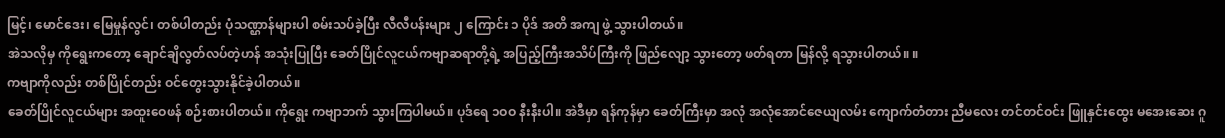မြင့်၊ မောင်ဒေး၊ မြေမှုန်လွင်၊ တစ်ပါတည်း ပုံသဏ္ဌာန်များပါ စမ်းသပ်ခဲ့ပြီး လီလီပန်းများ ၂ ကြောင်း ၁ ပိုဒ် အတိ အကျ ဖွဲ့ သွားပါတယ်။
အဲသလိုမှ ကိုရွေးကတော့ ချောင်ချိလွတ်လပ်တဲ့ဟန် အသုံးပြုပြီး ခေတ်ပြိုင်လူငယ်ကဗျာဆရာတို့ရဲ့ အပြည့်ကြီးအသိပ်ကြီးကို ဖြည်လျော့ သွားတော့ ဖတ်ရတာ မြန်လို့ ရသွားပါတယ်။ ။
ကဗျာကိုလည်း တစ်ပြိုင်တည်း ဝင်တွေးသွားနိုင်ခဲ့ပါတယ်။
ခေတ်ပြိုင်လူငယ်များ အထူးဝေဖန် စဉ်းစားပါတယ်။ ကိုရွေး ကဗျာဘက် သွားကြပါမယ်။ ပုဒ်ရေ ၁ဝဝ နီးနီးပါ။ အဲဒီမှာ ရန်ကုန်မှာ ခေတ်ကြီးမှာ အလုံ အလုံအောင်ဇေယျလမ်း ကျောက်တံတား ညီမလေး တင်တင်ဝင်း ဖြူနှင်းထွေး မအေးဆေး ဂူ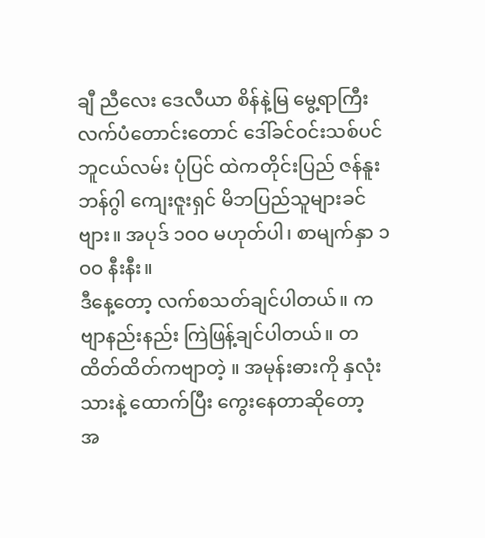ချီ ညီလေး ဒေလီယာ စိန်နဲ့မြ မွေ့ရာကြီး လက်ပံတောင်းတောင် ဒေါ်ခင်ဝင်းသစ်ပင် ဘူငယ်လမ်း ပုံပြင် ထဲကတိုင်းပြည် ဇန်နူး ဘန်ဂွါ ကျေးဇူးရှင် မိဘပြည်သူများခင်ဗျား။ အပုဒ် ၁ဝဝ မဟုတ်ပါ၊ စာမျက်နှာ ၁ဝဝ နီးနီး။
ဒီနေ့တော့ လက်စသတ်ချင်ပါတယ်။ ကဗျာနည်းနည်း ကြဲဖြန့်ချင်ပါတယ်။ တထိတ်ထိတ်ကဗျာတဲ့ ။ အမုန်းဓားကို နှလုံးသားနဲ့ ထောက်ပြီး ကွေးနေတာဆိုတော့
အ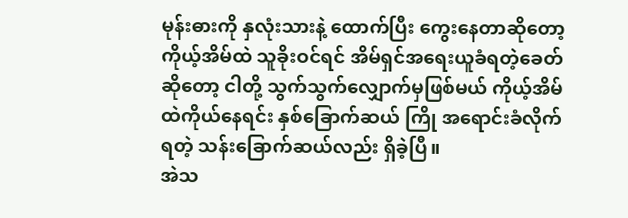မုန်းဓားကို နှလုံးသားနဲ့ ထောက်ပြီး ကွေးနေတာဆိုတော့ ကိုယ့်အိမ်ထဲ သူခိုးဝင်ရင် အိမ်ရှင်အရေးယူခံရတဲ့ခေတ်ဆိုတော့ ငါတို့ သွက်သွက်လျှောက်မှဖြစ်မယ် ကိုယ့်အိမ်ထဲကိုယ်နေရင်း နှစ်ခြောက်ဆယ် ကြို အရောင်းခံလိုက်ရတဲ့ သန်းခြောက်ဆယ်လည်း ရှိခဲ့ပြီ။
အဲသ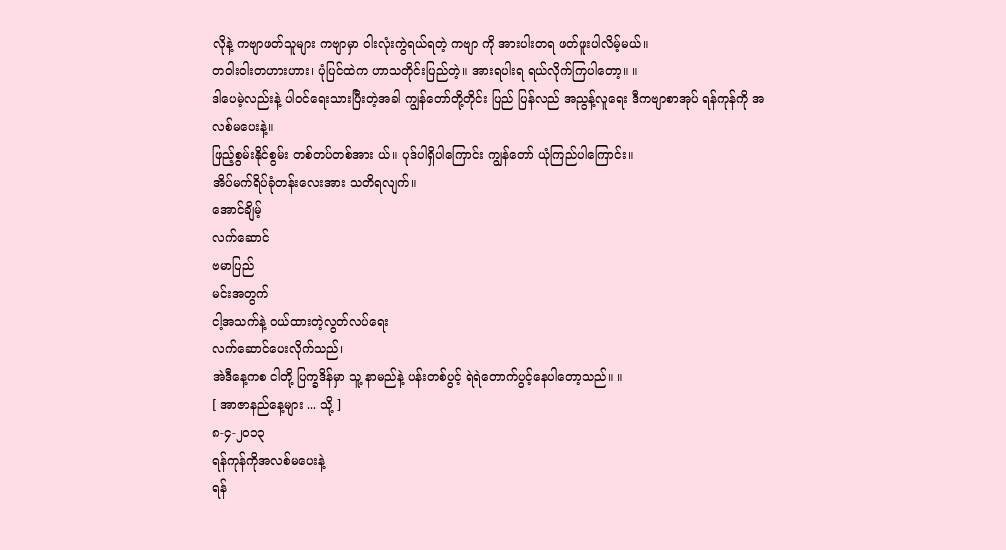လိုနဲ့ ကဗျာဖတ်သူများ ကဗျာမှာ ဝါးလုံးကွဲရယ်ရတဲ့ ကဗျာ ကို အားပါးတရ ဖတ်ဖူးပါလိမ့်မယ်။
တဝါးဝါးတဟားဟား၊ ပုံပြင်ထဲက ဟာသတိုင်းပြည်တဲ့။ အားရပါးရ ရယ်လိုက်ကြပါတော့။ ။
ဒါပေမဲ့လည်းနဲ့ ပါဝင်ရေးသားပြီးတဲ့အခါ ကျွန်တော်တို့တိုင်း ပြည် ပြန်လည် အညွန့်လူရေး ဒီကဗျာစာအုပ် ရန်ကုန်ကို အလစ်မပေးနဲ့။
ဖြည့်စွမ်းနိုင်စွမ်း တစ်တပ်တစ်အား ယ်။ ပုဒ်ပါရှိပါကြောင်း ကျွန်တော် ယုံကြည်ပါကြောင်း။
အိပ်မက်ရိပ်ခုံတန်းလေးအား သတိရလျက်။
အောင်ချိမ့်
လက်ဆောင်
ဗမာပြည်
မင်းအတွက်
ငါ့အသက်နဲ့ ဝယ်ထားတဲ့လွတ်လပ်ရေး
လက်ဆောင်ပေးလိုက်သည်၊
အဲဒီနေ့ကစ ငါတို့ ပြက္ခဒိန်မှာ သူ့ နာမည်နဲ့ ပန်းတစ်ပွင့် ရဲရဲတောက်ပွင့်နေပါတော့သည်။ ။
[ အာဇာနည်နေ့များ ... သို့ ]
၈-၄-၂၀၁၃
ရန်ကုန်ကိုအလစ်မပေးနဲ့
ရန်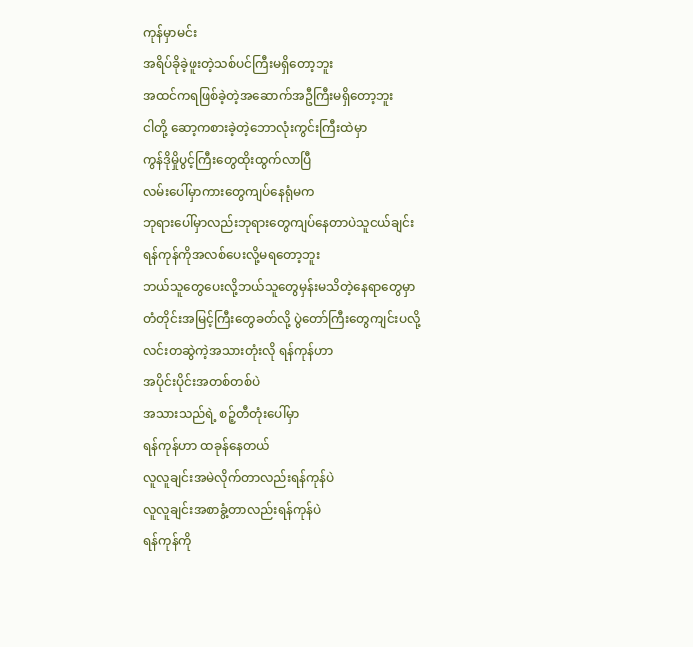ကုန်မှာမင်း
အရိပ်ခိုခဲ့ဖူးတဲ့သစ်ပင်ကြီးမရှိတော့ဘူး
အထင်ကရဖြစ်ခဲ့တဲ့အဆောက်အဦကြီးမရှိတော့ဘူး
ငါတို့ ဆော့ကစားခဲ့တဲ့ဘောလုံးကွင်းကြီးထဲမှာ
ကွန်ဒိုမှိုပွင့်ကြီးတွေထိုးထွက်လာပြီ
လမ်းပေါ်မှာကားတွေကျပ်နေရုံမက
ဘုရားပေါ်မှာလည်းဘုရားတွေကျပ်နေတာပဲသူငယ်ချင်း
ရန်ကုန်ကိုအလစ်ပေးလို့မရတော့ဘူး
ဘယ်သူတွေပေးလို့ဘယ်သူတွေမှန်းမသိတဲ့နေရာတွေမှာ
တံတိုင်းအမြင့်ကြီးတွေခတ်လို့ ပွဲတော်ကြီးတွေကျင်းပလို့
လင်းတဆွဲကဲ့အသားတုံးလို ရန်ကုန်ဟာ
အပိုင်းပိုင်းအတစ်တစ်ပဲ
အသားသည်ရဲ့ စဉ့်တီတုံးပေါ်မှာ
ရန်ကုန်ဟာ ထခုန်နေတယ်
လူလူချင်းအမဲလိုက်တာလည်းရန်ကုန်ပဲ
လူလူချင်းအစာခွံ့တာလည်းရန်ကုန်ပဲ
ရန်ကုန်ကို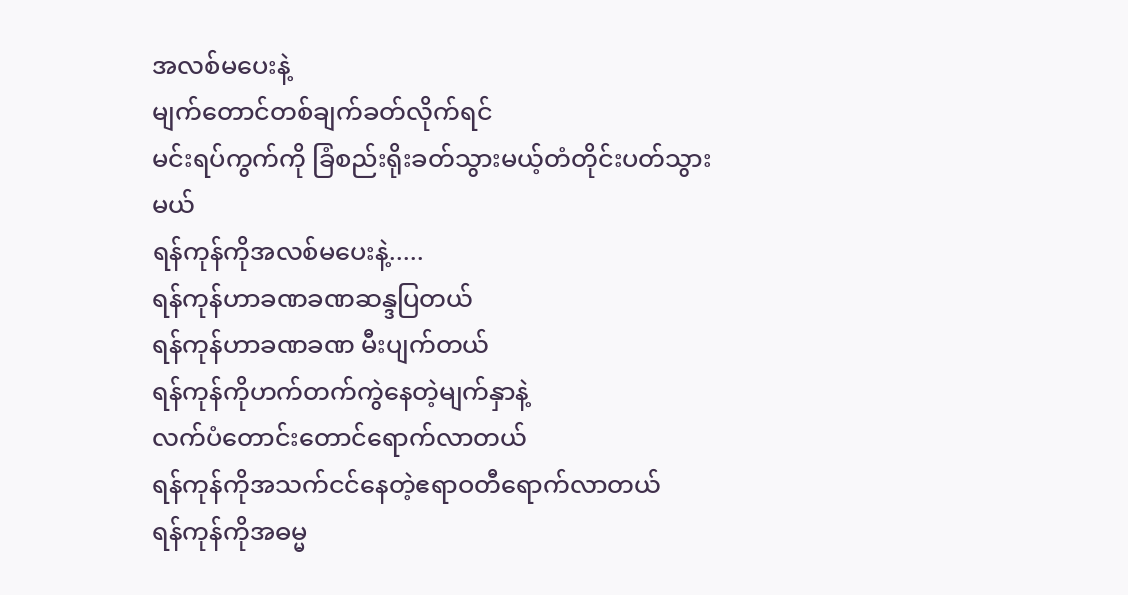အလစ်မပေးနဲ့
မျက်တောင်တစ်ချက်ခတ်လိုက်ရင်
မင်းရပ်ကွက်ကို ခြံစည်းရိုးခတ်သွားမယ့်တံတိုင်းပတ်သွားမယ်
ရန်ကုန်ကိုအလစ်မပေးနဲ့.....
ရန်ကုန်ဟာခဏခဏဆန္ဒပြတယ်
ရန်ကုန်ဟာခဏခဏ မီးပျက်တယ်
ရန်ကုန်ကိုဟက်တက်ကွဲနေတဲ့မျက်နှာနဲ့
လက်ပံတောင်းတောင်ရောက်လာတယ်
ရန်ကုန်ကိုအသက်ငင်နေတဲ့ဧရာဝတီရောက်လာတယ်
ရန်ကုန်ကိုအဓမ္မ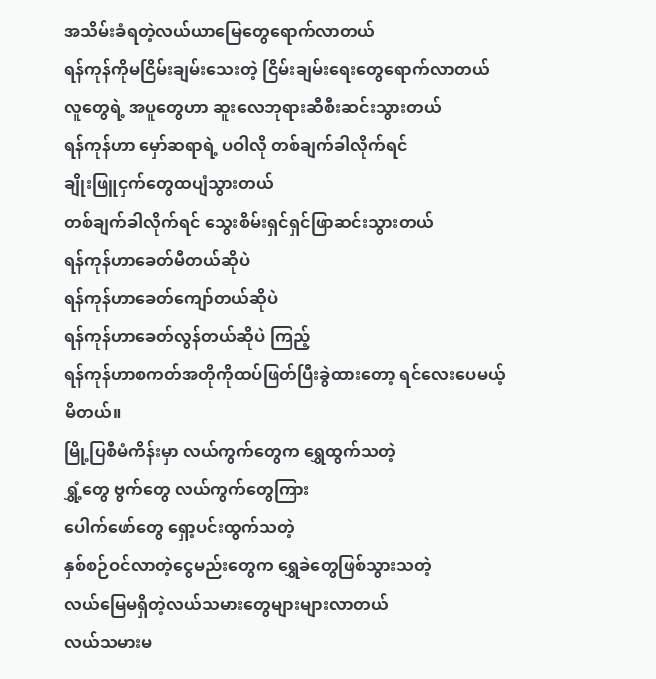အသိမ်းခံရတဲ့လယ်ယာမြေတွေရောက်လာတယ်
ရန်ကုန်ကိုမငြိမ်းချမ်းသေးတဲ့ ငြိမ်းချမ်းရေးတွေရောက်လာတယ်
လူတွေရဲ့ အပူတွေဟာ ဆူးလေဘုရားဆီစီးဆင်းသွားတယ်
ရန်ကုန်ဟာ မှော်ဆရာရဲ့ ပဝါလို တစ်ချက်ခါလိုက်ရင်
ချိုးဖြူငှက်တွေထပျံသွားတယ်
တစ်ချက်ခါလိုက်ရင် သွေးစိမ်းရှင်ရှင်ဖြာဆင်းသွားတယ်
ရန်ကုန်ဟာခေတ်မီတယ်ဆိုပဲ
ရန်ကုန်ဟာခေတ်ကျော်တယ်ဆိုပဲ
ရန်ကုန်ဟာခေတ်လွန်တယ်ဆိုပဲ ကြည့်
ရန်ကုန်ဟာစကတ်အတိုကိုထပ်ဖြတ်ပြီးခွဲထားတော့ ရင်လေးပေမယ့်မိတယ်။
မြို့ပြစီမံကိန်းမှာ လယ်ကွက်တွေက ရွှေထွက်သတဲ့
ရွှံ့တွေ ဗွက်တွေ လယ်ကွက်တွေကြား
ပေါက်ဖော်တွေ ရှော့ပင်းထွက်သတဲ့
နှစ်စဉ်ဝင်လာတဲ့ငွေမည်းတွေက ရွှေခဲတွေဖြစ်သွားသတဲ့
လယ်မြေမရှိတဲ့လယ်သမားတွေများများလာတယ်
လယ်သမားမ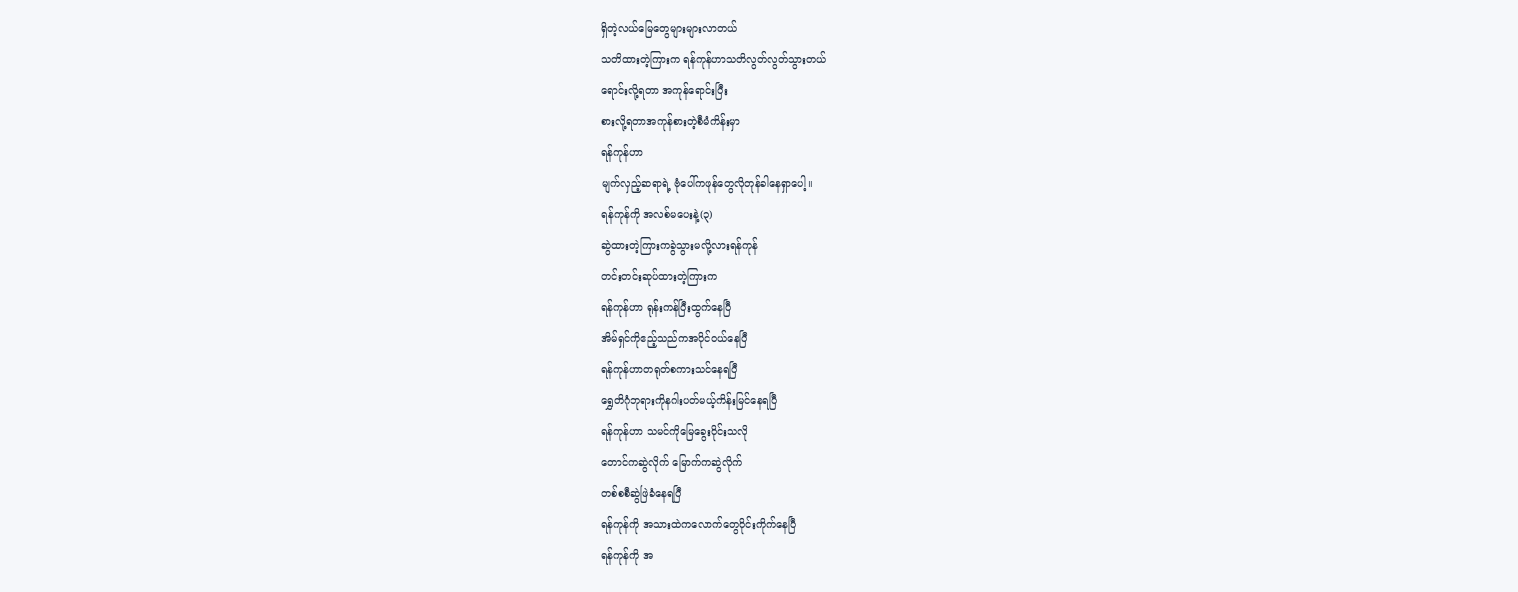ရှိတဲ့လယ်မြေတွေများများလာတယ်
သတိထားတဲ့ကြားက ရန်ကုန်ဟာသတိလွတ်လွတ်သွားတယ်
ရောင်းလို့ရတာ အကုန်ရောင်းပြီး
စားလို့ရတာအကုန်စားတဲ့စီမံကိန်းမှာ
ရန်ကုန်ဟာ
မျက်လှည့်ဆရာရဲ့ ဗုံပေါ်ကဖုန်တွေလိုတုန်ခါနေရှာပေါ့။
ရန်ကုန်ကို အလစ်မပေးနဲ့(၃)
ဆွဲထားတဲ့ကြားကခွဲသွားမလို့လားရန်ကုန်
တင်းတင်းဆုပ်ထားတဲ့ကြားက
ရန်ကုန်ဟာ ရုန်းကန်ပြီးထွက်နေပြီ
အိမ်ရှင်ကိုဧည့်သည်ကအပိုင်ဝယ်နေပြီ
ရန်ကုန်ဟာတရုတ်စကားသင်နေရပြီ
ရွှေတိဂုံဘုရားကိုနဂါးပတ်မယ့်ကိန်းမြင်နေရပြီ
ရန်ကုန်ဟာ သမင်ကိုမြေခွေးဝိုင်းသလို
တောင်ကဆွဲလိုက် မြောက်ကဆွဲလိုက်
တစ်စစီဆွဲဖြဲခံနေရပြီ
ရန်ကုန်ကို အသားထဲကလောက်တွေဝိုင်းကိုက်နေပြီ
ရန်ကုန်ကို အ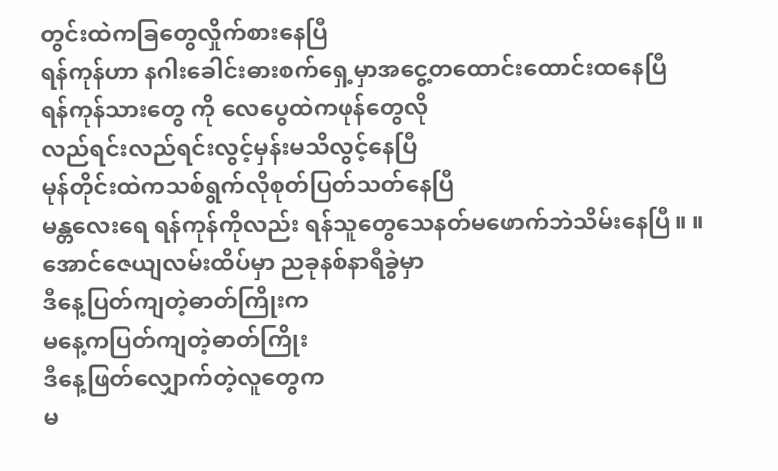တွင်းထဲကခြတွေလှိုက်စားနေပြီ
ရန်ကုန်ဟာ နဂါးခေါင်းဓားစက်ရှေ့မှာအငွေ့တထောင်းထောင်းထနေပြီ
ရန်ကုန်သားတွေ ကို လေပွေထဲကဖုန်တွေလို
လည်ရင်းလည်ရင်းလွင့်မှန်းမသိလွင့်နေပြီ
မုန်တိုင်းထဲကသစ်ရွက်လိုစုတ်ပြတ်သတ်နေပြီ
မန္တလေးရေ ရန်ကုန်ကိုလည်း ရန်သူတွေသေနတ်မဖောက်ဘဲသိမ်းနေပြီ။ ။
အောင်ဇေယျလမ်းထိပ်မှာ ညခုနစ်နာရီခွဲမှာ
ဒီနေ့ပြတ်ကျတဲ့ဓာတ်ကြိုးက
မနေ့ကပြတ်ကျတဲ့ဓာတ်ကြိုး
ဒီနေ့ဖြတ်လျှောက်တဲ့လူတွေက
မ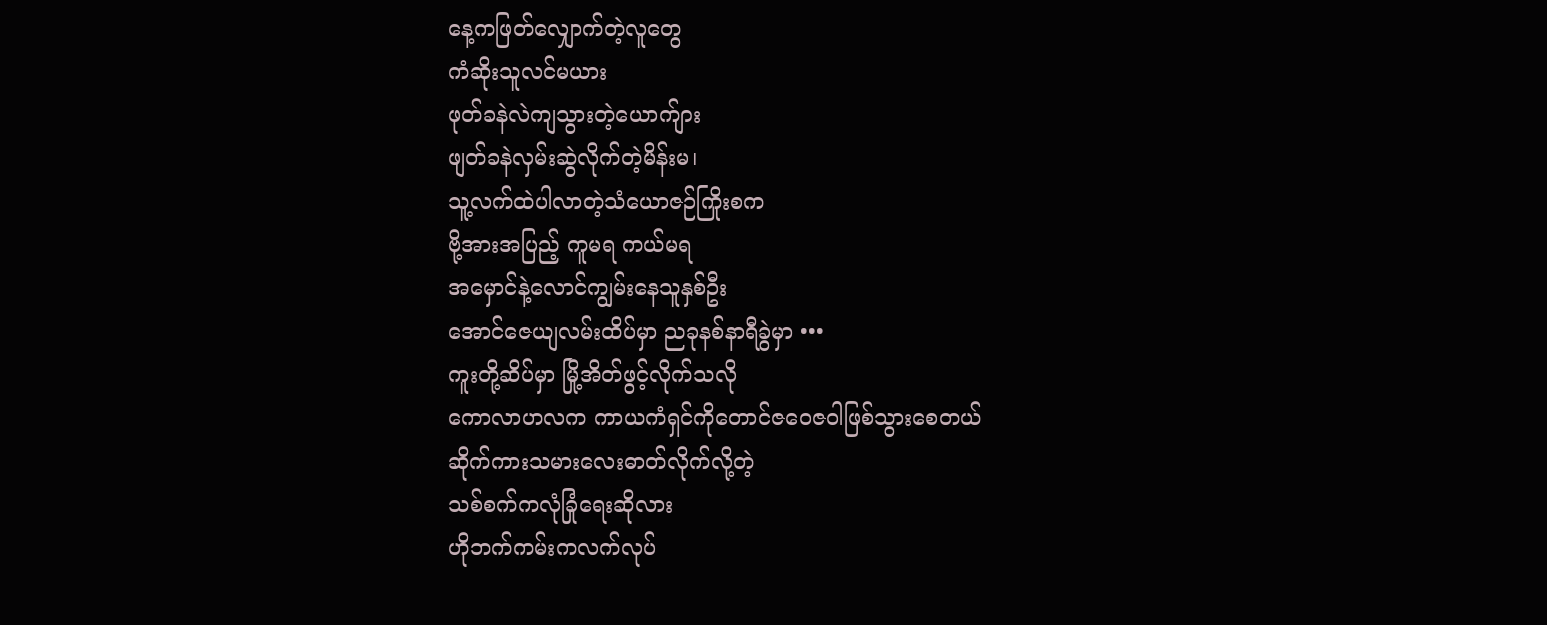နေ့ကဖြတ်လျှောက်တဲ့လူတွေ
ကံဆိုးသူလင်မယား
ဖုတ်ခနဲလဲကျသွားတဲ့ယောက်ျား
ဖျတ်ခနဲလှမ်းဆွဲလိုက်တဲ့မိန်းမ၊
သူ့လက်ထဲပါလာတဲ့သံယောဇဉ်ကြိုးစက
ဗို့အားအပြည့် ကူမရ ကယ်မရ
အမှောင်နဲ့လောင်ကျွမ်းနေသူနှစ်ဦး
အောင်ဇေယျလမ်းထိပ်မှာ ညခုနစ်နာရီခွဲမှာ •••
ကူးတို့ဆိပ်မှာ မြို့အိတ်ဖွင့်လိုက်သလို
ကောလာဟလက ကာယကံရှင်ကိုတောင်ဇဝေဇဝါဖြစ်သွားစေတယ်
ဆိုက်ကားသမားလေးဓာတ်လိုက်လို့တဲ့
သစ်စက်ကလုံခြုံရေးဆိုလား
ဟိုဘက်ကမ်းကလက်လုပ်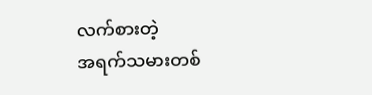လက်စားတဲ့
အရက်သမားတစ်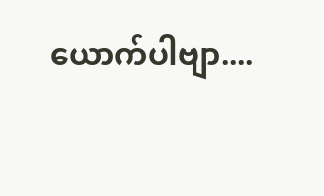ယောက်ပါဗျာ....